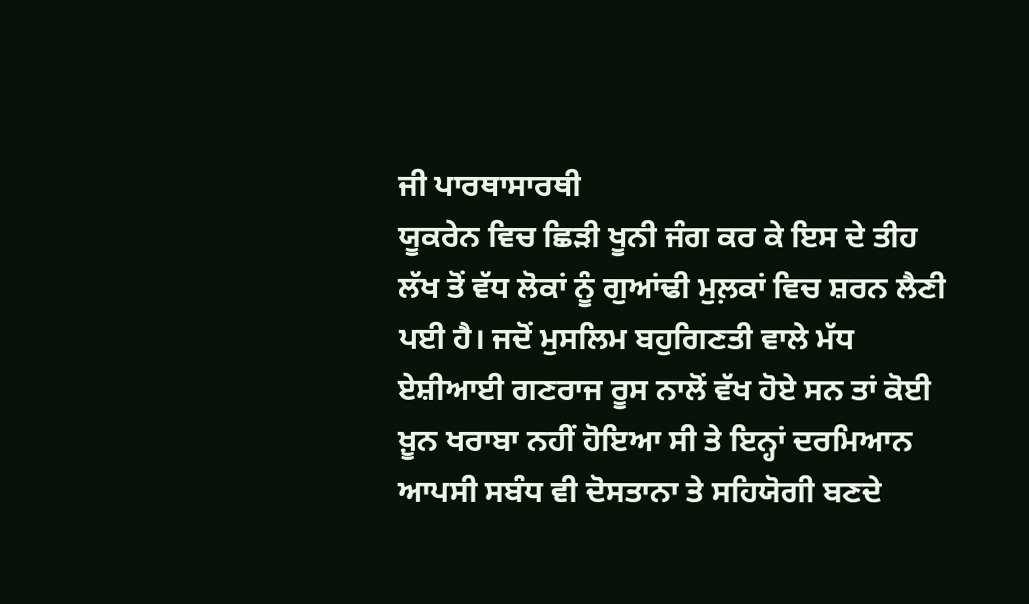ਜੀ ਪਾਰਥਾਸਾਰਥੀ
ਯੂਕਰੇਨ ਵਿਚ ਛਿੜੀ ਖੂਨੀ ਜੰਗ ਕਰ ਕੇ ਇਸ ਦੇ ਤੀਹ ਲੱਖ ਤੋਂ ਵੱਧ ਲੋਕਾਂ ਨੂੰ ਗੁਆਂਢੀ ਮੁਲ਼ਕਾਂ ਵਿਚ ਸ਼ਰਨ ਲੈਣੀ ਪਈ ਹੈ। ਜਦੋਂ ਮੁਸਲਿਮ ਬਹੁਗਿਣਤੀ ਵਾਲੇ ਮੱਧ ਏਸ਼ੀਆਈ ਗਣਰਾਜ ਰੂਸ ਨਾਲੋਂ ਵੱਖ ਹੋਏ ਸਨ ਤਾਂ ਕੋਈ ਖ਼ੂਨ ਖਰਾਬਾ ਨਹੀਂ ਹੋਇਆ ਸੀ ਤੇ ਇਨ੍ਹਾਂ ਦਰਮਿਆਨ ਆਪਸੀ ਸਬੰਧ ਵੀ ਦੋਸਤਾਨਾ ਤੇ ਸਹਿਯੋਗੀ ਬਣਦੇ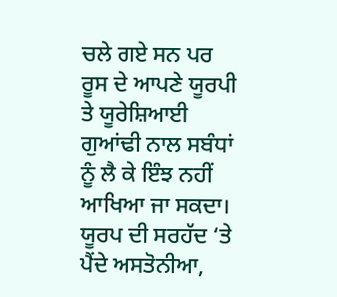ਚਲੇ ਗਏ ਸਨ ਪਰ ਰੂਸ ਦੇ ਆਪਣੇ ਯੂਰਪੀ ਤੇ ਯੂਰੇਸ਼ਿਆਈ ਗੁਆਂਢੀ ਨਾਲ ਸਬੰਧਾਂ ਨੂੰ ਲੈ ਕੇ ਇੰਝ ਨਹੀਂ ਆਖਿਆ ਜਾ ਸਕਦਾ। ਯੂਰਪ ਦੀ ਸਰਹੱਦ ‘ਤੇ ਪੈਂਦੇ ਅਸਤੋਨੀਆ,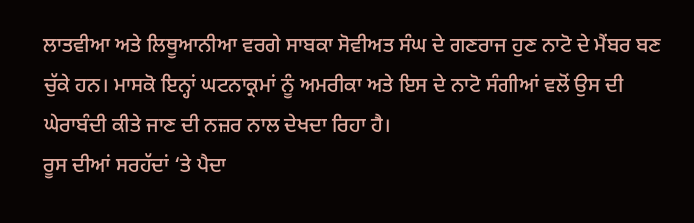ਲਾਤਵੀਆ ਅਤੇ ਲਿਥੂਆਨੀਆ ਵਰਗੇ ਸਾਬਕਾ ਸੋਵੀਅਤ ਸੰਘ ਦੇ ਗਣਰਾਜ ਹੁਣ ਨਾਟੋ ਦੇ ਮੈਂਬਰ ਬਣ ਚੁੱਕੇ ਹਨ। ਮਾਸਕੋ ਇਨ੍ਹਾਂ ਘਟਨਾਕ੍ਰਮਾਂ ਨੂੰ ਅਮਰੀਕਾ ਅਤੇ ਇਸ ਦੇ ਨਾਟੋ ਸੰਗੀਆਂ ਵਲੋਂ ਉਸ ਦੀ ਘੇਰਾਬੰਦੀ ਕੀਤੇ ਜਾਣ ਦੀ ਨਜ਼ਰ ਨਾਲ ਦੇਖਦਾ ਰਿਹਾ ਹੈ।
ਰੂਸ ਦੀਆਂ ਸਰਹੱਦਾਂ ‘ਤੇ ਪੈਦਾ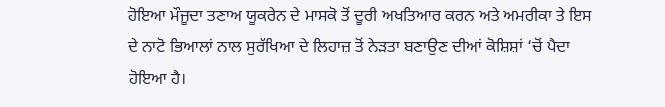ਹੋਇਆ ਮੌਜੂਦਾ ਤਣਾਅ ਯੂਕਰੇਨ ਦੇ ਮਾਸਕੋ ਤੋਂ ਦੂਰੀ ਅਖਤਿਆਰ ਕਰਨ ਅਤੇ ਅਮਰੀਕਾ ਤੇ ਇਸ ਦੇ ਨਾਟੋ ਭਿਆਲਾਂ ਨਾਲ ਸੁਰੱਖਿਆ ਦੇ ਲਿਹਾਜ਼ ਤੋਂ ਨੇੜਤਾ ਬਣਾਉਣ ਦੀਆਂ ਕੋਸ਼ਿਸ਼ਾਂ ‘ਚੋਂ ਪੈਦਾ ਹੋਇਆ ਹੈ।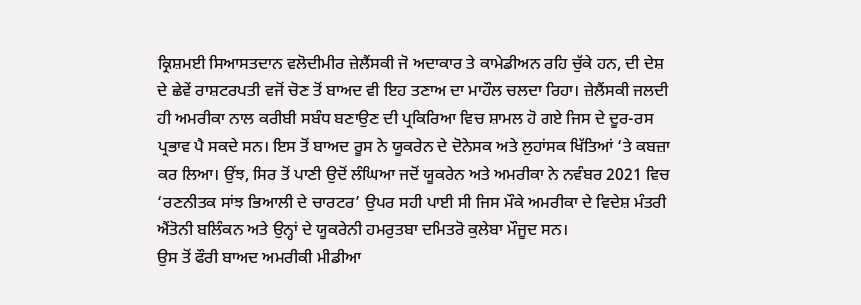ਕ੍ਰਿਸ਼ਮਈ ਸਿਆਸਤਦਾਨ ਵਲੋਦੀਮੀਰ ਜ਼ੇਲੈਂਸਕੀ ਜੋ ਅਦਾਕਾਰ ਤੇ ਕਾਮੇਡੀਅਨ ਰਹਿ ਚੁੱਕੇ ਹਨ, ਦੀ ਦੇਸ਼ ਦੇ ਛੇਵੇਂ ਰਾਸ਼ਟਰਪਤੀ ਵਜੋਂ ਚੋਣ ਤੋਂ ਬਾਅਦ ਵੀ ਇਹ ਤਣਾਅ ਦਾ ਮਾਹੌਲ ਚਲਦਾ ਰਿਹਾ। ਜ਼ੇਲੈਂਸਕੀ ਜਲਦੀ ਹੀ ਅਮਰੀਕਾ ਨਾਲ ਕਰੀਬੀ ਸਬੰਧ ਬਣਾਉਣ ਦੀ ਪ੍ਰਕਿਰਿਆ ਵਿਚ ਸ਼ਾਮਲ ਹੋ ਗਏ ਜਿਸ ਦੇ ਦੂਰ-ਰਸ ਪ੍ਰਭਾਵ ਪੈ ਸਕਦੇ ਸਨ। ਇਸ ਤੋਂ ਬਾਅਦ ਰੂਸ ਨੇ ਯੂਕਰੇਨ ਦੇ ਦੋਨੇਸਕ ਅਤੇ ਲੁਹਾਂਸਕ ਖਿੱਤਿਆਂ ‘ਤੇ ਕਬਜ਼ਾ ਕਰ ਲਿਆ। ਉਂਝ, ਸਿਰ ਤੋਂ ਪਾਣੀ ਉਦੋਂ ਲੰਘਿਆ ਜਦੋਂ ਯੂਕਰੇਨ ਅਤੇ ਅਮਰੀਕਾ ਨੇ ਨਵੰਬਰ 2021 ਵਿਚ ‘ਰਣਨੀਤਕ ਸਾਂਝ ਭਿਆਲੀ ਦੇ ਚਾਰਟਰ’ ਉਪਰ ਸਹੀ ਪਾਈ ਸੀ ਜਿਸ ਮੌਕੇ ਅਮਰੀਕਾ ਦੇ ਵਿਦੇਸ਼ ਮੰਤਰੀ ਐਂਤੋਨੀ ਬਲਿੰਕਨ ਅਤੇ ਉਨ੍ਹਾਂ ਦੇ ਯੂਕਰੇਨੀ ਹਮਰੁਤਬਾ ਦਮਿਤਰੋ ਕੁਲੇਬਾ ਮੌਜੂਦ ਸਨ।
ਉਸ ਤੋਂ ਫੌਰੀ ਬਾਅਦ ਅਮਰੀਕੀ ਮੀਡੀਆ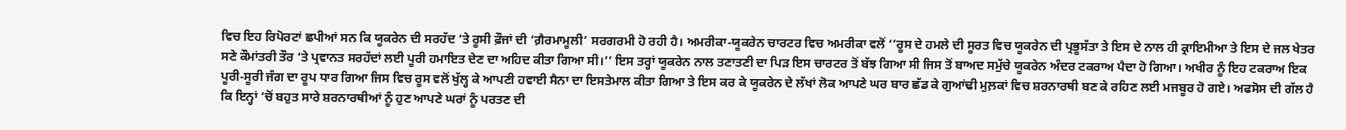ਵਿਚ ਇਹ ਰਿਪੋਰਟਾਂ ਛਪੀਆਂ ਸਨ ਕਿ ਯੂਕਰੇਨ ਦੀ ਸਰਹੱਦ ‘ਤੇ ਰੂਸੀ ਫ਼ੌਜਾਂ ਦੀ ‘ਗ਼ੈਰਮਾਮੂਲੀ’ ਸਰਗਰਮੀ ਹੋ ਰਹੀ ਹੈ। ਅਮਰੀਕਾ-ਯੂਕਰੇਨ ਚਾਰਟਰ ਵਿਚ ਅਮਰੀਕਾ ਵਲੋਂ ‘’ਰੂਸ ਦੇ ਹਮਲੇ ਦੀ ਸੂਰਤ ਵਿਚ ਯੂਕਰੇਨ ਦੀ ਪ੍ਰਭੂਸੱਤਾ ਤੇ ਇਸ ਦੇ ਨਾਲ ਹੀ ਕ੍ਰਾਇਮੀਆ ਤੇ ਇਸ ਦੇ ਜਲ ਖੇਤਰ ਸਣੇ ਕੌਮਾਂਤਰੀ ਤੌਰ ‘ਤੇ ਪ੍ਰਵਾਨਤ ਸਰਹੱਦਾਂ ਲਈ ਪੂਰੀ ਹਮਾਇਤ ਦੇਣ ਦਾ ਅਹਿਦ ਕੀਤਾ ਗਿਆ ਸੀ।’’ ਇਸ ਤਰ੍ਹਾਂ ਯੂਕਰੇਨ ਨਾਲ ਤਣਾਤਣੀ ਦਾ ਪਿੜ ਇਸ ਚਾਰਟਰ ਤੋਂ ਬੱਝ ਗਿਆ ਸੀ ਜਿਸ ਤੋਂ ਬਾਅਦ ਸਮੁੱਚੇ ਯੂਕਰੇਨ ਅੰਦਰ ਟਕਰਾਅ ਪੈਦਾ ਹੋ ਗਿਆ। ਅਖੀਰ ਨੂੰ ਇਹ ਟਕਰਾਅ ਇਕ ਪੂਰੀ-ਸੂਰੀ ਜੰਗ ਦਾ ਰੂਪ ਧਾਰ ਗਿਆ ਜਿਸ ਵਿਚ ਰੂਸ ਵਲੋਂ ਖੁੱਲ੍ਹ ਕੇ ਆਪਣੀ ਹਵਾਈ ਸੈਨਾ ਦਾ ਇਸਤੇਮਾਲ ਕੀਤਾ ਗਿਆ ਤੇ ਇਸ ਕਰ ਕੇ ਯੂਕਰੇਨ ਦੇ ਲੱਖਾਂ ਲੋਕ ਆਪਣੇ ਘਰ ਬਾਰ ਛੱਡ ਕੇ ਗੁਆਂਢੀ ਮੁਲ਼ਕਾਂ ਵਿਚ ਸ਼ਰਨਾਰਥੀ ਬਣ ਕੇ ਰਹਿਣ ਲਈ ਮਜਬੂਰ ਹੋ ਗਏ। ਅਫਸੋਸ ਦੀ ਗੱਲ ਹੈ ਕਿ ਇਨ੍ਹਾਂ ‘ਚੋਂ ਬਹੁਤ ਸਾਰੇ ਸ਼ਰਨਾਰਥੀਆਂ ਨੂੰ ਹੁਣ ਆਪਣੇ ਘਰਾਂ ਨੂੰ ਪਰਤਣ ਦੀ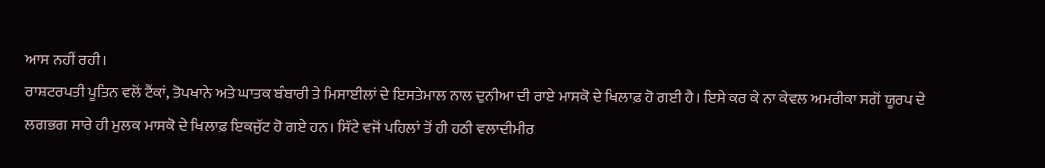ਆਸ ਨਹੀਂ ਰਹੀ।
ਰਾਸ਼ਟਰਪਤੀ ਪੂਤਿਨ ਵਲੋਂ ਟੈਂਕਾਂ, ਤੋਪਖਾਨੇ ਅਤੇ ਘਾਤਕ ਬੰਬਾਰੀ ਤੇ ਮਿਸਾਈਲਾਂ ਦੇ ਇਸਤੇਮਾਲ ਨਾਲ ਦੁਨੀਆ ਦੀ ਰਾਏ ਮਾਸਕੋ ਦੇ ਖਿਲਾਫ਼ ਹੋ ਗਈ ਹੈ। ਇਸੇ ਕਰ ਕੇ ਨਾ ਕੇਵਲ ਅਮਰੀਕਾ ਸਗੋਂ ਯੂਰਪ ਦੇ ਲਗਭਗ ਸਾਰੇ ਹੀ ਮੁਲਕ ਮਾਸਕੋ ਦੇ ਖਿਲਾਫ਼ ਇਕਜੁੱਟ ਹੋ ਗਏ ਹਨ। ਸਿੱਟੇ ਵਜੋਂ ਪਹਿਲਾਂ ਤੋਂ ਹੀ ਹਠੀ ਵਲਾਦੀਮੀਰ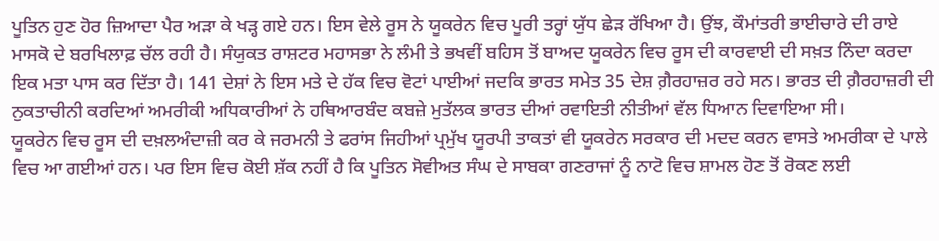ਪੂਤਿਨ ਹੁਣ ਹੋਰ ਜ਼ਿਆਦਾ ਪੈਰ ਅੜਾ ਕੇ ਖੜ੍ਹ ਗਏ ਹਨ। ਇਸ ਵੇਲੇ ਰੂਸ ਨੇ ਯੂਕਰੇਨ ਵਿਚ ਪੂਰੀ ਤਰ੍ਹਾਂ ਯੁੱਧ ਛੇੜ ਰੱਖਿਆ ਹੈ। ਉਂਝ, ਕੌਮਾਂਤਰੀ ਭਾਈਚਾਰੇ ਦੀ ਰਾਏ ਮਾਸਕੋ ਦੇ ਬਰਖਿਲਾਫ਼ ਚੱਲ ਰਹੀ ਹੈ। ਸੰਯੁਕਤ ਰਾਸ਼ਟਰ ਮਹਾਸਭਾ ਨੇ ਲੰਮੀ ਤੇ ਭਖਵੀਂ ਬਹਿਸ ਤੋਂ ਬਾਅਦ ਯੂਕਰੇਨ ਵਿਚ ਰੂਸ ਦੀ ਕਾਰਵਾਈ ਦੀ ਸਖ਼ਤ ਨਿੰਦਾ ਕਰਦਾ ਇਕ ਮਤਾ ਪਾਸ ਕਰ ਦਿੱਤਾ ਹੈ। 141 ਦੇਸ਼ਾਂ ਨੇ ਇਸ ਮਤੇ ਦੇ ਹੱਕ ਵਿਚ ਵੋਟਾਂ ਪਾਈਆਂ ਜਦਕਿ ਭਾਰਤ ਸਮੇਤ 35 ਦੇਸ਼ ਗ਼ੈਰਹਾਜ਼ਰ ਰਹੇ ਸਨ। ਭਾਰਤ ਦੀ ਗ਼ੈਰਹਾਜ਼ਰੀ ਦੀ ਨੁਕਤਾਚੀਨੀ ਕਰਦਿਆਂ ਅਮਰੀਕੀ ਅਧਿਕਾਰੀਆਂ ਨੇ ਹਥਿਆਰਬੰਦ ਕਬਜ਼ੇ ਮੁਤੱਲਕ ਭਾਰਤ ਦੀਆਂ ਰਵਾਇਤੀ ਨੀਤੀਆਂ ਵੱਲ ਧਿਆਨ ਦਿਵਾਇਆ ਸੀ।
ਯੂਕਰੇਨ ਵਿਚ ਰੂਸ ਦੀ ਦਖ਼ਲਅੰਦਾਜ਼ੀ ਕਰ ਕੇ ਜਰਮਨੀ ਤੇ ਫਰਾਂਸ ਜਿਹੀਆਂ ਪ੍ਰਮੁੱਖ ਯੂਰਪੀ ਤਾਕਤਾਂ ਵੀ ਯੂਕਰੇਨ ਸਰਕਾਰ ਦੀ ਮਦਦ ਕਰਨ ਵਾਸਤੇ ਅਮਰੀਕਾ ਦੇ ਪਾਲੇ ਵਿਚ ਆ ਗਈਆਂ ਹਨ। ਪਰ ਇਸ ਵਿਚ ਕੋਈ ਸ਼ੱਕ ਨਹੀਂ ਹੈ ਕਿ ਪੂਤਿਨ ਸੋਵੀਅਤ ਸੰਘ ਦੇ ਸਾਬਕਾ ਗਣਰਾਜਾਂ ਨੂੰ ਨਾਟੋ ਵਿਚ ਸ਼ਾਮਲ ਹੋਣ ਤੋਂ ਰੋਕਣ ਲਈ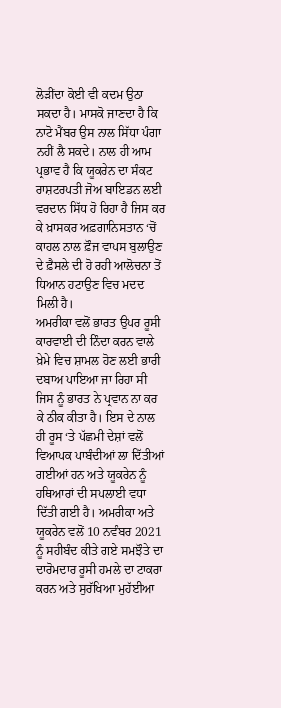ਲੋੜੀਂਦਾ ਕੋਈ ਵੀ ਕਦਮ ਉਠਾ ਸਕਦਾ ਹੈ। ਮਾਸਕੋ ਜਾਣਦਾ ਹੈ ਕਿ ਨਾਟੋ ਮੈਂਬਰ ਉਸ ਨਾਲ ਸਿੱਧਾ ਪੰਗਾ ਨਹੀਂ ਲੈ ਸਕਦੇ। ਨਾਲ ਹੀ ਆਮ ਪ੍ਰਭਾਵ ਹੈ ਕਿ ਯੂਕਰੇਨ ਦਾ ਸੰਕਟ ਰਾਸ਼ਟਰਪਤੀ ਜੋਅ ਬਾਇਡਨ ਲਈ ਵਰਦਾਨ ਸਿੱਧ ਹੋ ਰਿਹਾ ਹੈ ਜਿਸ ਕਰ ਕੇ ਖ਼ਾਸਕਰ ਅਫ਼ਗਾਨਿਸਤਾਨ ‘ਚੋਂ ਕਾਹਲ ਨਾਲ ਫ਼ੌਜ ਵਾਪਸ ਬੁਲਾਉਣ ਦੇ ਫ਼ੈਸਲੇ ਦੀ ਹੋ ਰਹੀ ਆਲੋਚਨਾ ਤੋਂ ਧਿਆਨ ਹਟਾਉਣ ਵਿਚ ਮਦਦ ਮਿਲੀ ਹੈ।
ਅਮਰੀਕਾ ਵਲੋਂ ਭਾਰਤ ਉਪਰ ਰੂਸੀ ਕਾਰਵਾਈ ਦੀ ਨਿੰਦਾ ਕਰਨ ਵਾਲੇ ਖ਼ੇਮੇ ਵਿਚ ਸ਼ਾਮਲ ਹੋਣ ਲਈ ਭਾਰੀ ਦਬਾਅ ਪਾਇਆ ਜਾ ਰਿਹਾ ਸੀ ਜਿਸ ਨੂੰ ਭਾਰਤ ਨੇ ਪ੍ਰਵਾਨ ਨਾ ਕਰ ਕੇ ਠੀਕ ਕੀਤਾ ਹੈ। ਇਸ ਦੇ ਨਾਲ ਹੀ ਰੂਸ ‘ਤੇ ਪੱਛਮੀ ਦੇਸ਼ਾਂ ਵਲੋਂ ਵਿਆਪਕ ਪਾਬੰਦੀਆਂ ਲਾ ਦਿੱਤੀਆਂ ਗਈਆਂ ਹਨ ਅਤੇ ਯੂਕਰੇਨ ਨੂੰ ਹਥਿਆਰਾਂ ਦੀ ਸਪਲਾਈ ਵਧਾ ਦਿੱਤੀ ਗਈ ਹੈ। ਅਮਰੀਕਾ ਅਤੇ ਯੂਕਰੇਨ ਵਲੋਂ 10 ਨਵੰਬਰ 2021 ਨੂੰ ਸਹੀਬੰਦ ਕੀਤੇ ਗਏ ਸਮਝੌਤੇ ਦਾ ਦਾਰੋਮਦਾਰ ਰੂਸੀ ਹਮਲੇ ਦਾ ਟਾਕਰਾ ਕਰਨ ਅਤੇ ਸੁਰੱਖਿਆ ਮੁਹੱਈਆ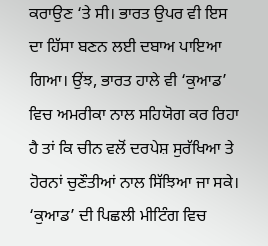ਕਰਾਉਣ ‘ਤੇ ਸੀ। ਭਾਰਤ ਉਪਰ ਵੀ ਇਸ ਦਾ ਹਿੱਸਾ ਬਣਨ ਲਈ ਦਬਾਅ ਪਾਇਆ ਗਿਆ। ਉਂਝ, ਭਾਰਤ ਹਾਲੇ ਵੀ ‘ਕੁਆਡ’ ਵਿਚ ਅਮਰੀਕਾ ਨਾਲ ਸਹਿਯੋਗ ਕਰ ਰਿਹਾ ਹੈ ਤਾਂ ਕਿ ਚੀਨ ਵਲੋਂ ਦਰਪੇਸ਼ ਸੁਰੱਖਿਆ ਤੇ ਹੋਰਨਾਂ ਚੁਣੌਤੀਆਂ ਨਾਲ ਸਿੱਝਿਆ ਜਾ ਸਕੇ। ‘ਕੁਆਡ’ ਦੀ ਪਿਛਲੀ ਮੀਟਿੰਗ ਵਿਚ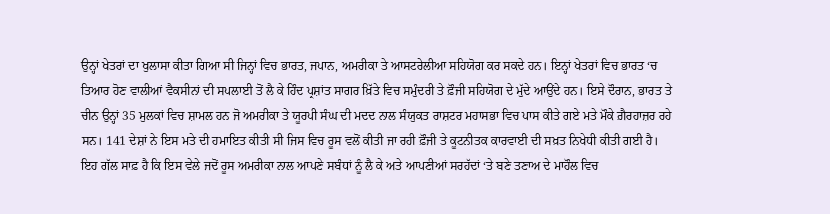ਉਨ੍ਹਾਂ ਖੇਤਰਾਂ ਦਾ ਖੁਲਾਸਾ ਕੀਤਾ ਗਿਆ ਸੀ ਜਿਨ੍ਹਾਂ ਵਿਚ ਭਾਰਤ, ਜਪਾਨ, ਅਮਰੀਕਾ ਤੇ ਆਸਟਰੇਲੀਆ ਸਹਿਯੋਗ ਕਰ ਸਕਦੇ ਹਨ। ਇਨ੍ਹਾਂ ਖੇਤਰਾਂ ਵਿਚ ਭਾਰਤ ‘ਚ ਤਿਆਰ ਹੋਣ ਵਾਲੀਆਂ ਵੈਕਸੀਨਾਂ ਦੀ ਸਪਲਾਈ ਤੋਂ ਲੈ ਕੇ ਹਿੰਦ ਪ੍ਰਸ਼ਾਂਤ ਸਾਗਰ ਖ਼ਿੱਤੇ ਵਿਚ ਸਮੁੰਦਰੀ ਤੇ ਫ਼ੌਜੀ ਸਹਿਯੋਗ ਦੇ ਮੁੱਦੇ ਆਉਂਦੇ ਹਨ। ਇਸੇ ਦੌਰਾਨ, ਭਾਰਤ ਤੇ ਚੀਨ ਉਨ੍ਹਾਂ 35 ਮੁਲਕਾਂ ਵਿਚ ਸ਼ਾਮਲ ਹਨ ਜੋ ਅਮਰੀਕਾ ਤੇ ਯੂਰਪੀ ਸੰਘ ਦੀ ਮਦਦ ਨਾਲ ਸੰਯੁਕਤ ਰਾਸ਼ਟਰ ਮਹਾਸਭਾ ਵਿਚ ਪਾਸ ਕੀਤੇ ਗਏ ਮਤੇ ਮੌਕੇ ਗ਼ੈਰਹਾਜ਼ਰ ਰਹੇ ਸਨ। 141 ਦੇਸ਼ਾਂ ਨੇ ਇਸ ਮਤੇ ਦੀ ਹਮਾਇਤ ਕੀਤੀ ਸੀ ਜਿਸ ਵਿਚ ਰੂਸ ਵਲੋਂ ਕੀਤੀ ਜਾ ਰਹੀ ਫ਼ੌਜੀ ਤੇ ਕੂਟਨੀਤਕ ਕਾਰਵਾਈ ਦੀ ਸਖ਼ਤ ਨਿਖੇਧੀ ਕੀਤੀ ਗਈ ਹੈ।
ਇਹ ਗੱਲ ਸਾਫ਼ ਹੈ ਕਿ ਇਸ ਵੇਲੇ ਜਦੋਂ ਰੂਸ ਅਮਰੀਕਾ ਨਾਲ ਆਪਣੇ ਸਬੰਧਾਂ ਨੂੰ ਲੈ ਕੇ ਅਤੇ ਆਪਣੀਆਂ ਸਰਹੱਦਾਂ ‘ਤੇ ਬਣੇ ਤਣਾਅ ਦੇ ਮਾਹੌਲ ਵਿਚ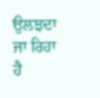ਉਲਝਦਾ ਜਾ ਰਿਹਾ ਹੈ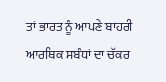ਤਾਂ ਭਾਰਤ ਨੂੰ ਆਪਣੇ ਬਾਹਰੀ ਆਰਥਿਕ ਸਬੰਧਾਂ ਦਾ ਚੱਕਰ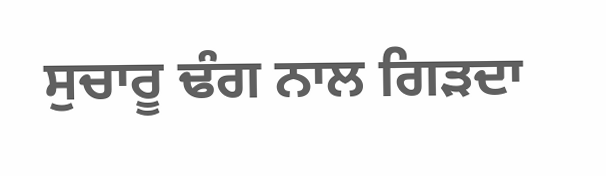ਸੁਚਾਰੂ ਢੰਗ ਨਾਲ ਗਿੜਦਾ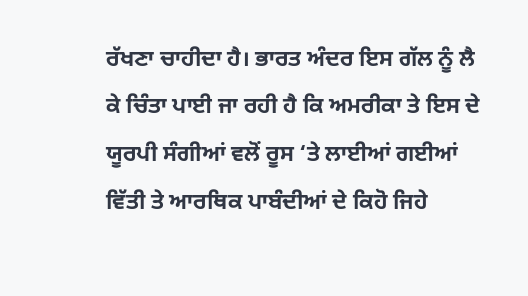ਰੱਖਣਾ ਚਾਹੀਦਾ ਹੈ। ਭਾਰਤ ਅੰਦਰ ਇਸ ਗੱਲ ਨੂੰ ਲੈ ਕੇ ਚਿੰਤਾ ਪਾਈ ਜਾ ਰਹੀ ਹੈ ਕਿ ਅਮਰੀਕਾ ਤੇ ਇਸ ਦੇ ਯੂਰਪੀ ਸੰਗੀਆਂ ਵਲੋਂ ਰੂਸ ‘ਤੇ ਲਾਈਆਂ ਗਈਆਂ ਵਿੱਤੀ ਤੇ ਆਰਥਿਕ ਪਾਬੰਦੀਆਂ ਦੇ ਕਿਹੋ ਜਿਹੇ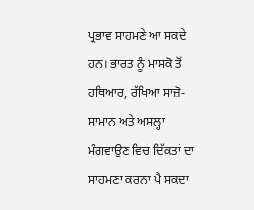ਪ੍ਰਭਾਵ ਸਾਹਮਣੇ ਆ ਸਕਦੇ ਹਨ। ਭਾਰਤ ਨੂੰ ਮਾਸਕੋ ਤੋਂ ਹਥਿਆਰ, ਰੱਖਿਆ ਸਾਜ਼ੋ-ਸਾਮਾਨ ਅਤੇ ਅਸਲ੍ਹਾ ਮੰਗਵਾਉਣ ਵਿਚ ਦਿੱਕਤਾਂ ਦਾ ਸਾਹਮਣਾ ਕਰਨਾ ਪੈ ਸਕਦਾ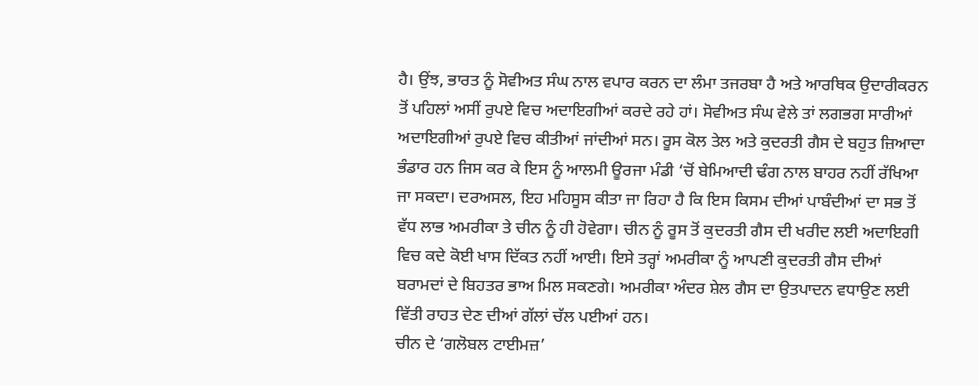ਹੈ। ਉਂਝ, ਭਾਰਤ ਨੂੰ ਸੋਵੀਅਤ ਸੰਘ ਨਾਲ ਵਪਾਰ ਕਰਨ ਦਾ ਲੰਮਾ ਤਜਰਬਾ ਹੈ ਅਤੇ ਆਰਥਿਕ ਉਦਾਰੀਕਰਨ ਤੋਂ ਪਹਿਲਾਂ ਅਸੀਂ ਰੁਪਏ ਵਿਚ ਅਦਾਇਗੀਆਂ ਕਰਦੇ ਰਹੇ ਹਾਂ। ਸੋਵੀਅਤ ਸੰਘ ਵੇਲੇ ਤਾਂ ਲਗਭਗ ਸਾਰੀਆਂ ਅਦਾਇਗੀਆਂ ਰੁਪਏ ਵਿਚ ਕੀਤੀਆਂ ਜਾਂਦੀਆਂ ਸਨ। ਰੂਸ ਕੋਲ ਤੇਲ ਅਤੇ ਕੁਦਰਤੀ ਗੈਸ ਦੇ ਬਹੁਤ ਜ਼ਿਆਦਾ ਭੰਡਾਰ ਹਨ ਜਿਸ ਕਰ ਕੇ ਇਸ ਨੂੰ ਆਲਮੀ ਊਰਜਾ ਮੰਡੀ ‘ਚੋਂ ਬੇਮਿਆਦੀ ਢੰਗ ਨਾਲ ਬਾਹਰ ਨਹੀਂ ਰੱਖਿਆ ਜਾ ਸਕਦਾ। ਦਰਅਸਲ, ਇਹ ਮਹਿਸੂਸ ਕੀਤਾ ਜਾ ਰਿਹਾ ਹੈ ਕਿ ਇਸ ਕਿਸਮ ਦੀਆਂ ਪਾਬੰਦੀਆਂ ਦਾ ਸਭ ਤੋਂ ਵੱਧ ਲਾਭ ਅਮਰੀਕਾ ਤੇ ਚੀਨ ਨੂੰ ਹੀ ਹੋਵੇਗਾ। ਚੀਨ ਨੂੰ ਰੂਸ ਤੋਂ ਕੁਦਰਤੀ ਗੈਸ ਦੀ ਖਰੀਦ ਲਈ ਅਦਾਇਗੀ ਵਿਚ ਕਦੇ ਕੋਈ ਖਾਸ ਦਿੱਕਤ ਨਹੀਂ ਆਈ। ਇਸੇ ਤਰ੍ਹਾਂ ਅਮਰੀਕਾ ਨੂੰ ਆਪਣੀ ਕੁਦਰਤੀ ਗੈਸ ਦੀਆਂ ਬਰਾਮਦਾਂ ਦੇ ਬਿਹਤਰ ਭਾਅ ਮਿਲ ਸਕਣਗੇ। ਅਮਰੀਕਾ ਅੰਦਰ ਸ਼ੇਲ ਗੈਸ ਦਾ ਉਤਪਾਦਨ ਵਧਾਉਣ ਲਈ ਵਿੱਤੀ ਰਾਹਤ ਦੇਣ ਦੀਆਂ ਗੱਲਾਂ ਚੱਲ ਪਈਆਂ ਹਨ।
ਚੀਨ ਦੇ ‘ਗਲੋਬਲ ਟਾਈਮਜ਼’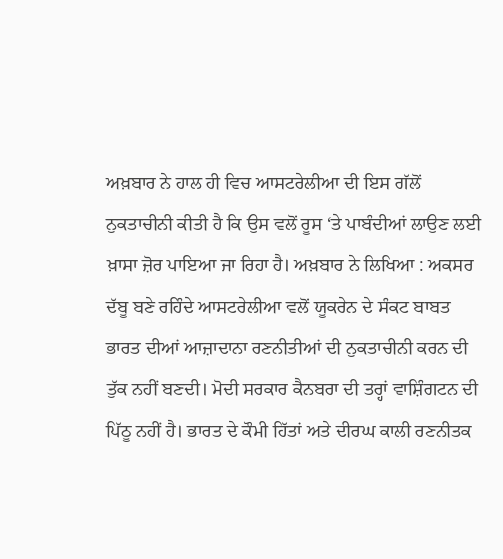ਅਖ਼ਬਾਰ ਨੇ ਹਾਲ ਹੀ ਵਿਚ ਆਸਟਰੇਲੀਆ ਦੀ ਇਸ ਗੱਲੋਂ ਨੁਕਤਾਚੀਨੀ ਕੀਤੀ ਹੈ ਕਿ ਉਸ ਵਲੋਂ ਰੂਸ ‘ਤੇ ਪਾਬੰਦੀਆਂ ਲਾਉਣ ਲਈ ਖ਼ਾਸਾ ਜ਼ੋਰ ਪਾਇਆ ਜਾ ਰਿਹਾ ਹੈ। ਅਖ਼ਬਾਰ ਨੇ ਲਿਖਿਆ : ਅਕਸਰ ਦੱਬੂ ਬਣੇ ਰਹਿੰਦੇ ਆਸਟਰੇਲੀਆ ਵਲੋਂ ਯੂਕਰੇਨ ਦੇ ਸੰਕਟ ਬਾਬਤ ਭਾਰਤ ਦੀਆਂ ਆਜ਼ਾਦਾਨਾ ਰਣਨੀਤੀਆਂ ਦੀ ਨੁਕਤਾਚੀਨੀ ਕਰਨ ਦੀ ਤੁੱਕ ਨਹੀਂ ਬਣਦੀ। ਮੋਦੀ ਸਰਕਾਰ ਕੈਨਬਰਾ ਦੀ ਤਰ੍ਹਾਂ ਵਾਸ਼ਿੰਗਟਨ ਦੀ ਪਿੱਠੂ ਨਹੀਂ ਹੈ। ਭਾਰਤ ਦੇ ਕੌਮੀ ਹਿੱਤਾਂ ਅਤੇ ਦੀਰਘ ਕਾਲੀ ਰਣਨੀਤਕ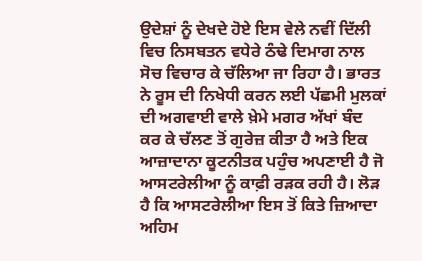ਉਦੇਸ਼ਾਂ ਨੂੰ ਦੇਖਦੇ ਹੋਏ ਇਸ ਵੇਲੇ ਨਵੀਂ ਦਿੱਲੀ ਵਿਚ ਨਿਸਬਤਨ ਵਧੇਰੇ ਠੰਢੇ ਦਿਮਾਗ ਨਾਲ ਸੋਚ ਵਿਚਾਰ ਕੇ ਚੱਲਿਆ ਜਾ ਰਿਹਾ ਹੈ। ਭਾਰਤ ਨੇ ਰੂਸ ਦੀ ਨਿਖੇਧੀ ਕਰਨ ਲਈ ਪੱਛਮੀ ਮੁਲਕਾਂ ਦੀ ਅਗਵਾਈ ਵਾਲੇ ਖ਼ੇਮੇ ਮਗਰ ਅੱਖਾਂ ਬੰਦ ਕਰ ਕੇ ਚੱਲਣ ਤੋਂ ਗੁਰੇਜ਼ ਕੀਤਾ ਹੈ ਅਤੇ ਇਕ ਆਜ਼ਾਦਾਨਾ ਕੂਟਨੀਤਕ ਪਹੁੰਚ ਅਪਣਾਈ ਹੈ ਜੋ ਆਸਟਰੇਲੀਆ ਨੂੰ ਕਾਫ਼ੀ ਰੜਕ ਰਹੀ ਹੈ। ਲੋੜ ਹੈ ਕਿ ਆਸਟਰੇਲੀਆ ਇਸ ਤੋਂ ਕਿਤੇ ਜ਼ਿਆਦਾ ਅਹਿਮ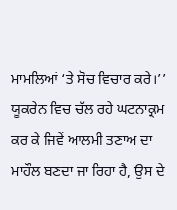ਮਾਮਲਿਆਂ ‘ਤੇ ਸੋਚ ਵਿਚਾਰ ਕਰੇ।’’ ਯੂਕਰੇਨ ਵਿਚ ਚੱਲ ਰਹੇ ਘਟਨਾਕ੍ਰਮ ਕਰ ਕੇ ਜਿਵੇਂ ਆਲਮੀ ਤਣਾਅ ਦਾ ਮਾਹੌਲ ਬਣਦਾ ਜਾ ਰਿਹਾ ਹੈ, ਉਸ ਦੇ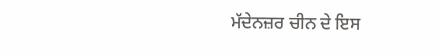ਮੱਦੇਨਜ਼ਰ ਚੀਨ ਦੇ ਇਸ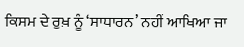ਕਿਸਮ ਦੇ ਰੁਖ਼ ਨੂੰ ‘ਸਾਧਾਰਨ’ ਨਹੀਂ ਆਖਿਆ ਜਾ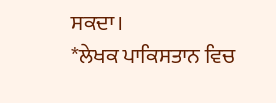ਸਕਦਾ।
*ਲੇਖਕ ਪਾਕਿਸਤਾਨ ਵਿਚ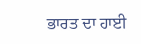ਭਾਰਤ ਦਾ ਹਾਈ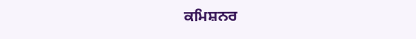ਕਮਿਸ਼ਨਰ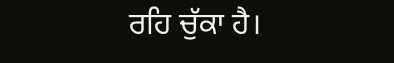ਰਹਿ ਚੁੱਕਾ ਹੈ।